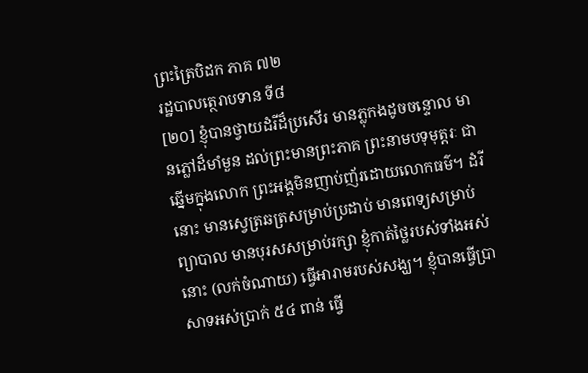ព្រះត្រៃបិដក ភាគ ៧២
រដ្ឋបាលត្ថេរាបទាន ទី៨
[២០] ខ្ញុំបានថ្វាយដំរីដ៏ប្រសើរ មានភ្លុកងដូចចន្ទោល មានភ្លៅដ៏មាំមួន ដល់ព្រះមានព្រះភាគ ព្រះនាមបទុមុត្តរៈ ជាឆ្នើមក្នុងលោក ព្រះអង្គមិនញាប់ញ័រដោយលោកធម៌។ ដំរីនោះ មានស្វេត្រឆត្រសម្រាប់ប្រដាប់ មានពេទ្យសម្រាប់ព្យាបាល មានបុរសសម្រាប់រក្សា ខ្ញុំកាត់ថ្លៃរបស់ទាំងអស់នោះ (លក់ចំណាយ) ធ្វើអារាមរបស់សង្ឃ។ ខ្ញុំបានធ្វើប្រាសាទអស់ប្រាក់ ៥៤ ពាន់ ធ្វើ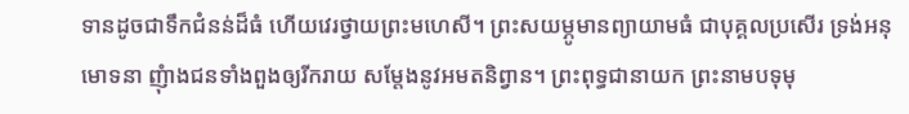ទានដូចជាទឹកជំនន់ដ៏ធំ ហើយវេរថ្វាយព្រះមហេសី។ ព្រះសយម្ភូមានព្យាយាមធំ ជាបុគ្គលប្រសើរ ទ្រង់អនុមោទនា ញុំាងជនទាំងពួងឲ្យរីករាយ សម្តែងនូវអមតនិព្វាន។ ព្រះពុទ្ធជានាយក ព្រះនាមបទុមុ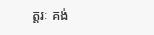ត្តរៈ គង់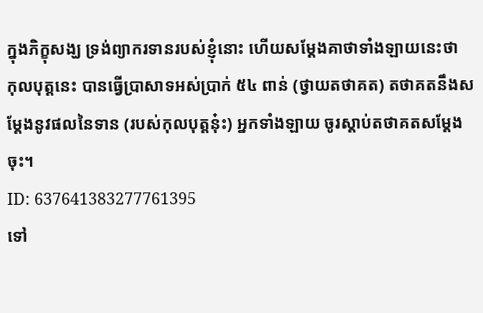ក្នុងភិក្ខុសង្ឃ ទ្រង់ព្យាករទានរបស់ខ្ញុំនោះ ហើយសម្តែងគាថាទាំងឡាយនេះថា
កុលបុត្តនេះ បានធ្វើប្រាសាទអស់ប្រាក់ ៥៤ ពាន់ (ថ្វាយតថាគត) តថាគតនឹងសម្តែងនូវផលនៃទាន (របស់កុលបុត្តនុ៎ះ) អ្នកទាំងឡាយ ចូរស្តាប់តថាគតសម្តែងចុះ។
ID: 637641383277761395
ទៅ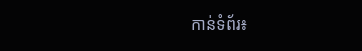កាន់ទំព័រ៖